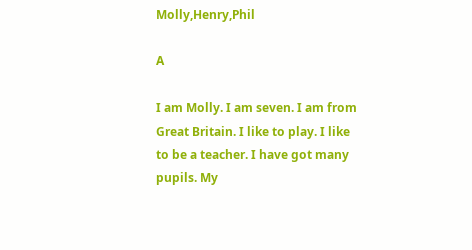Molly,Henry,Phil

A

I am Molly. I am seven. I am from Great Britain. I like to play. I like to be a teacher. I have got many pupils. My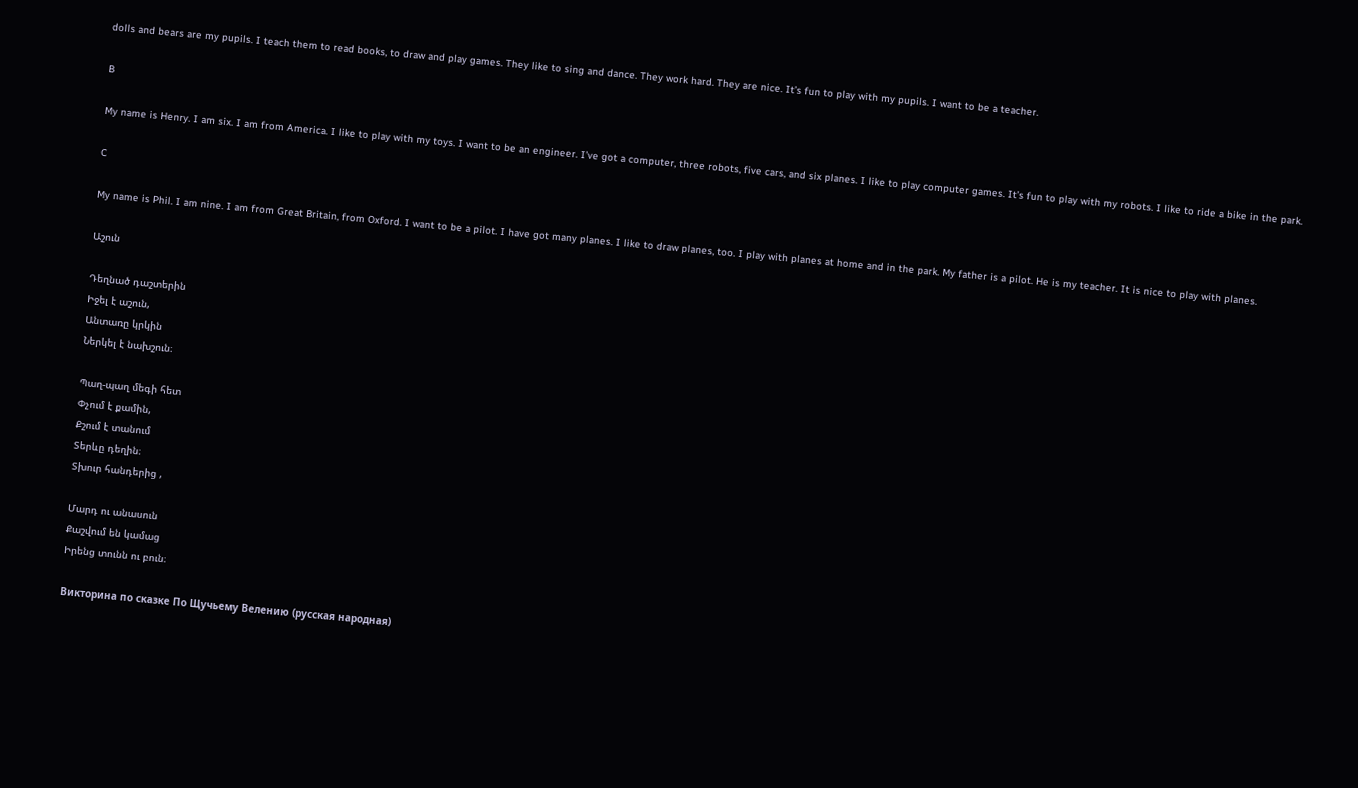dolls and bears are my pupils. I teach them to read books, to draw and play games. They like to sing and dance. They work hard. They are nice. It’s fun to play with my pupils. I want to be a teacher.

B

My name is Henry. I am six. I am from America. I like to play with my toys. I want to be an engineer. I’ve got a computer, three robots, five cars, and six planes. I like to play computer games. It’s fun to play with my robots. I like to ride a bike in the park.

C

My name is Phil. I am nine. I am from Great Britain, from Oxford. I want to be a pilot. I have got many planes. I like to draw planes, too. I play with planes at home and in the park. My father is a pilot. He is my teacher. It is nice to play with planes.

Աշուն

Դեղնած դաշտերին
Իջել է աշուն,
Անտառը կրկին
Ներկել է նախշուն։

Պաղ-պաղ մեգի հետ
Փչում է քամին,
Քշում է տանում
Տերևը դեղին։
Տխուր հանդերից ,

Մարդ ու անասուն
Քաշվում են կամաց
Իրենց տունն ու բուն։

Викторина по сказке По Щучьему Велению (русская народная)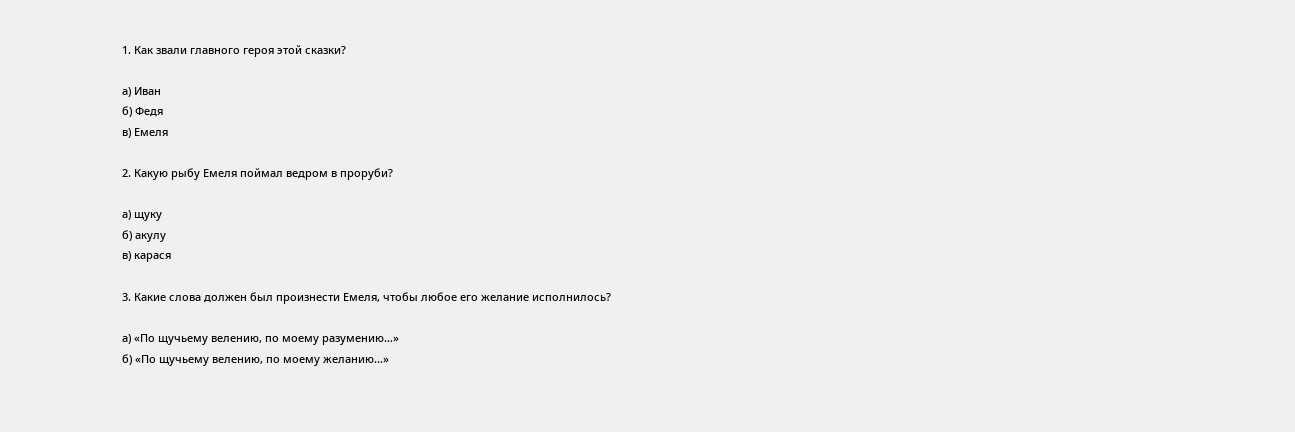1. Как звали главного героя этой сказки?

а) Иван
б) Федя
в) Емеля

2. Какую рыбу Емеля поймал ведром в проруби?

а) щуку
б) акулу
в) карася

3. Какие слова должен был произнести Емеля, чтобы любое его желание исполнилось?

а) «По щучьему велению, по моему разумению…»
б) «По щучьему велению, по моему желанию…»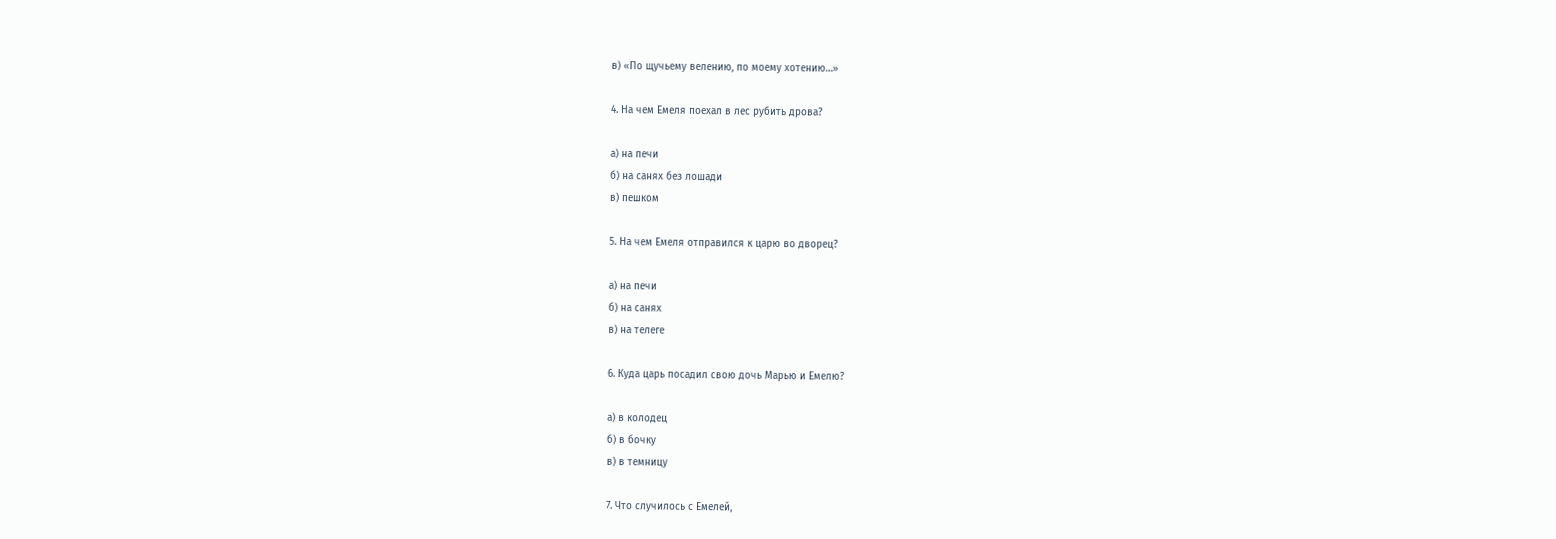в) «По щучьему велению, по моему хотению…»

4. На чем Емеля поехал в лес рубить дрова?

а) на печи
б) на санях без лошади
в) пешком

5. На чем Емеля отправился к царю во дворец?

а) на печи
б) на санях
в) на телеге

6. Куда царь посадил свою дочь Марью и Емелю?

а) в колодец
б) в бочку
в) в темницу

7. Что случилось с Емелей,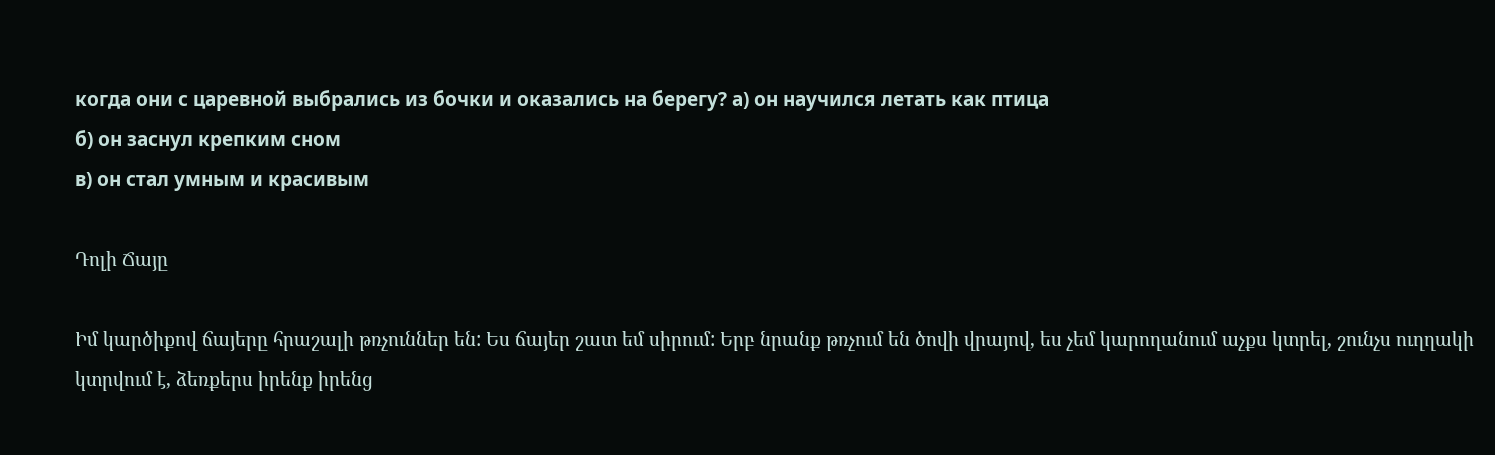когда они с царевной выбрались из бочки и оказались на берегу? а) он научился летать как птица
б) он заснул крепким сном
в) он стал умным и красивым

Դոլի Ճայը

Իմ կարծիքով ճայերը հրաշալի թռչուններ են: Ես ճայեր շատ եմ սիրում: Երբ նրանք թռչում են ծովի վրայով, ես չեմ կարողանում աչքս կտրել, շունչս ուղղակի կտրվում է, ձեռքերս իրենք իրենց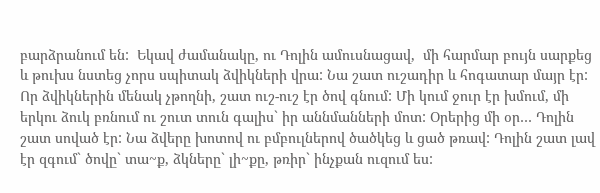բարձրանում են:  Եկավ ժամանակը, ու Դոլին ամուսնացավ,  մի հարմար բույն սարքեց և թուխս նստեց չորս սպիտակ ձվիկների վրա: Նա շատ ուշադիր և հոգատար մայր էր: Որ ձվիկներին մենակ չթողնի, շատ ուշ-ուշ էր ծով գնում: Մի կում ջուր էր խմում, մի երկու ձուկ բռնում ու շուտ տուն գալիս` իր աննմանների մոտ: Օրերից մի օր… Դոլին շատ սոված էր: Նա ձվերը խոտով ու բմբուլներով ծածկեց և ցած թռավ: Դոլին շատ լավ էր զգում` ծովը` տա~ք, ձկները` լի~քը, թռիր` ինչքան ուզում ես: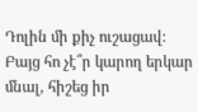Դոլին մի քիչ ուշացավ: Բայց հո չէ՞ր կարող երկար մնալ, հիշեց իր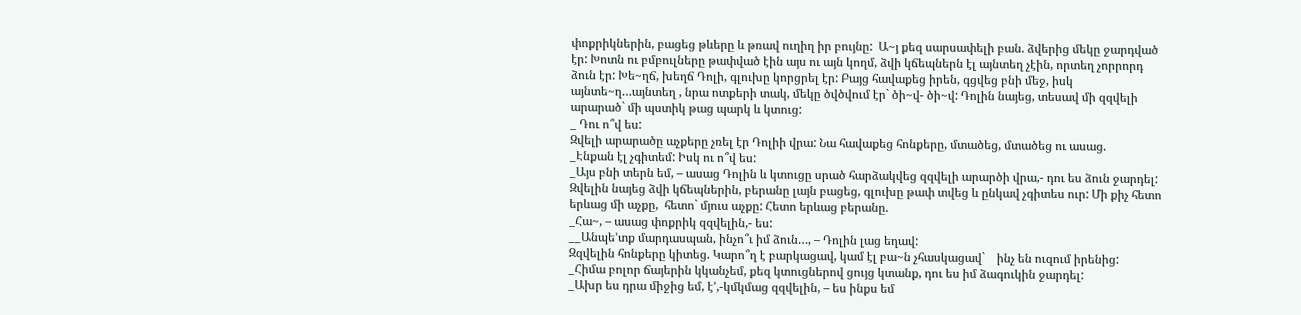փոքրիկներին, բացեց թևերը և թռավ ուղիղ իր բույնը:  Ա~յ քեզ սարսափելի բան. ձվերից մեկը ջարդված էր: Խոտն ու բմբուլները թափված էին այս ու այն կողմ, ձվի կճեպներն էլ այնտեղ չէին, որտեղ չորրորդ ձուն էր: Խե~ղճ, խեղճ Դոլի, գլուխը կորցրել էր: Բայց հավաքեց իրեն, գցվեց բնի մեջ, իսկ այնտե~ղ…այնտեղ , նրա ոտքերի տակ, մեկը ծվծվում էր` ծի~վ- ծի~վ: Դոլին նայեց, տեսավ մի զզվելի արարած` մի պստիկ թաց պարկ և կտուց:
_ Դու ո՞վ ես:
Զվելի արարածը աչքերը չռել էր Դոլիի վրա: Նա հավաքեց հոնքերը, մտածեց, մտածեց ու ասաց.
_Էնքան էլ չգիտեմ: Իսկ ու ո՞վ ես:
_Այս բնի տերն եմ, – ասաց Դոլին և կտուցը սրած հարձակվեց զզվելի արարծի վրա,- դու ես ձուն ջարդել:
Զվելին նայեց ձվի կճեպներին, բերանը լայն բացեց, գլուխը թափ տվեց և ընկավ չգիտես ուր: Մի քիչ հետո երևաց մի աչքը,  հետո` մյուս աչքը: Հետո երևաց բերանը.
_Հա~, – ասաց փոքրիկ զզվելին,- ես:
__Անպե’տք մարդասպան, ինչո՞ւ իմ ձուն…, – Դոլին լաց եղավ:
Զզվելին հոնքերը կիտեց. Կարո՞ղ է բարկացավ, կամ էլ բա~ն չհասկացավ`    ինչ են ուզում իրենից:
_Հիմա բոլոր ճայերին կկանչեմ, քեզ կտուցներով ցույց կտանք, դու ես իմ ձագուկին ջարդել:
_Ախր ես դրա միջից եմ, է’,-կմկմաց զզվելին, – ես ինքս եմ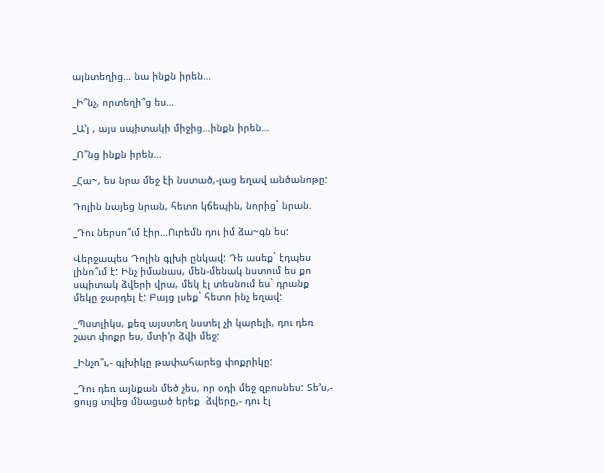այնտեղից… նա ինքն իրեն…

_Ի՞նչ, որտեղի՞ց ես…

_Ա’յ , այս սպիտակի միջից…ինքն իրեն…

_Ո՞նց ինքն իրեն…

_Հա~, ես նրա մեջ էի նստած,-լաց եղավ անծանոթը:

Դոլին նայեց նրան, հետո կճեպին, նորից` նրան.

_Դու ներսո՞ւմ էիր…Ուրեմն դու իմ ձա~գն ես:

Վերջապես Դոլին գլխի ընկավ: Դե ասեք` էդպես լինո՞ւմ է: Ինչ իմանաս, մեն-մենակ նստում ես քո սպիտակ ձվերի վրա, մեկ էլ տեսնում ես` դրանք մեկը ջարդել է: Բայց լսեք` հետո ինչ եղավ:

_Պստլիկս, քեզ այստեղ նստել չի կարելի, դու դեռ շատ փոքր ես, մտի’ր ձվի մեջ:

_Ինչո՞ւ,- գլխիկը թափահարեց փոքրիկը:

_Դու դեռ այնքան մեծ չես, որ օդի մեջ զբոսնես: Տե’ս,- ցույց տվեց մնացած երեք  ձվերը,- դու էլ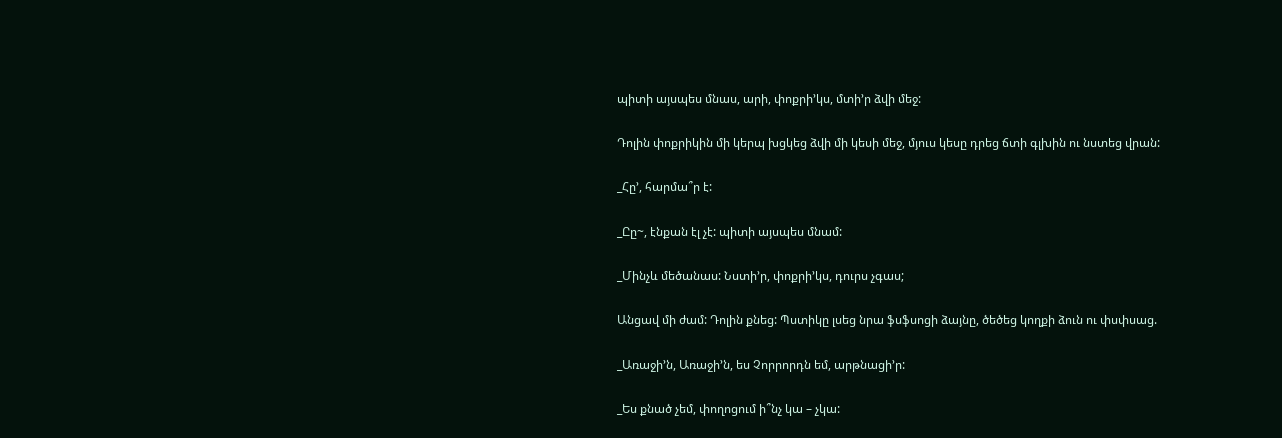պիտի այսպես մնաս, արի, փոքրի’կս, մտի’ր ձվի մեջ:

Դոլին փոքրիկին մի կերպ խցկեց ձվի մի կեսի մեջ, մյուս կեսը դրեց ճտի գլխին ու նստեց վրան:

_Հը’, հարմա՞ր է:

_Ըը~, էնքան էլ չէ: պիտի այսպես մնամ:

_Մինչև մեծանաս: Նստի’ր, փոքրի’կս, դուրս չգաս;

Անցավ մի ժամ: Դոլին քնեց: Պստիկը լսեց նրա ֆսֆսոցի ձայնը, ծեծեց կողքի ձուն ու փսփսաց.

_Առաջի’ն, Առաջի’ն, ես Չորրորդն եմ, արթնացի’ր:

_Ես քնած չեմ, փողոցում ի՞նչ կա – չկա: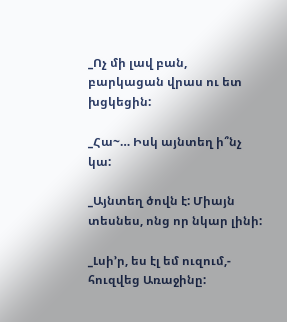_Ոչ մի լավ բան, բարկացան վրաս ու ետ խցկեցին:

_Հա~… Իսկ այնտեղ ի՞նչ կա:

_Այնտեղ ծովն է: Միայն տեսնես, ոնց որ նկար լինի:

_Լսի’ր, ես էլ եմ ուզում,- հուզվեց Առաջինը: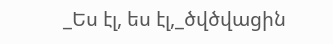_Ես էլ, ես էլ,_ծվծվացին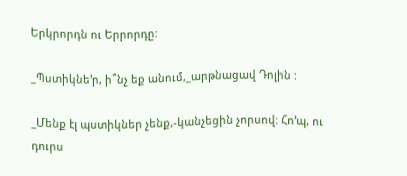Երկրորդն ու Երրորդը:

_Պստիկնե’ր, ի՞նչ եք անում,_արթնացավ Դոլին :

_Մենք էլ պստիկներ չենք,-կանչեցին չորսով: Հո’պ, ու դուրս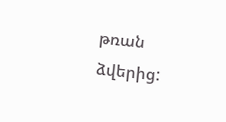թռան ձվերից: